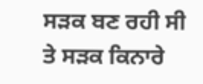ਸੜਕ ਬਣ ਰਹੀ ਸੀ ਤੇ ਸੜਕ ਕਿਨਾਰੇ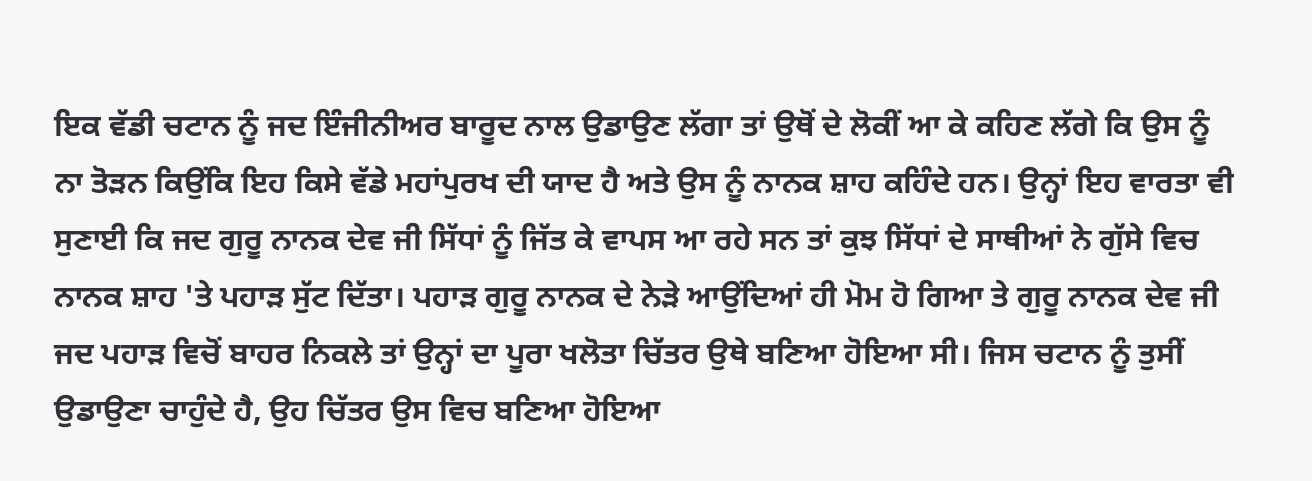ਇਕ ਵੱਡੀ ਚਟਾਨ ਨੂੰ ਜਦ ਇੰਜੀਨੀਅਰ ਬਾਰੂਦ ਨਾਲ ਉਡਾਉਣ ਲੱਗਾ ਤਾਂ ਉਥੋਂ ਦੇ ਲੋਕੀਂ ਆ ਕੇ ਕਹਿਣ ਲੱਗੇ ਕਿ ਉਸ ਨੂੰ ਨਾ ਤੋੜਨ ਕਿਉਂਕਿ ਇਹ ਕਿਸੇ ਵੱਡੇ ਮਹਾਂਪੁਰਖ ਦੀ ਯਾਦ ਹੈ ਅਤੇ ਉਸ ਨੂੰ ਨਾਨਕ ਸ਼ਾਹ ਕਹਿੰਦੇ ਹਨ। ਉਨ੍ਹਾਂ ਇਹ ਵਾਰਤਾ ਵੀ ਸੁਣਾਈ ਕਿ ਜਦ ਗੁਰੂ ਨਾਨਕ ਦੇਵ ਜੀ ਸਿੱਧਾਂ ਨੂੰ ਜਿੱਤ ਕੇ ਵਾਪਸ ਆ ਰਹੇ ਸਨ ਤਾਂ ਕੁਝ ਸਿੱਧਾਂ ਦੇ ਸਾਥੀਆਂ ਨੇ ਗੁੱਸੇ ਵਿਚ ਨਾਨਕ ਸ਼ਾਹ 'ਤੇ ਪਹਾੜ ਸੁੱਟ ਦਿੱਤਾ। ਪਹਾੜ ਗੁਰੂ ਨਾਨਕ ਦੇ ਨੇੜੇ ਆਉਂਦਿਆਂ ਹੀ ਮੋਮ ਹੋ ਗਿਆ ਤੇ ਗੁਰੂ ਨਾਨਕ ਦੇਵ ਜੀ ਜਦ ਪਹਾੜ ਵਿਚੋਂ ਬਾਹਰ ਨਿਕਲੇ ਤਾਂ ਉਨ੍ਹਾਂ ਦਾ ਪੂਰਾ ਖਲੋਤਾ ਚਿੱਤਰ ਉਥੇ ਬਣਿਆ ਹੋਇਆ ਸੀ। ਜਿਸ ਚਟਾਨ ਨੂੰ ਤੁਸੀਂ ਉਡਾਉਣਾ ਚਾਹੁੰਦੇ ਹੈ, ਉਹ ਚਿੱਤਰ ਉਸ ਵਿਚ ਬਣਿਆ ਹੋਇਆ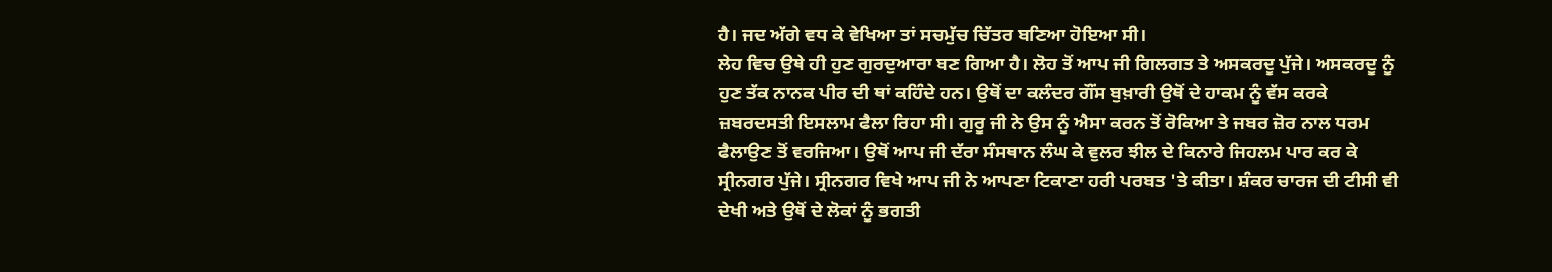ਹੈ। ਜਦ ਅੱਗੇ ਵਧ ਕੇ ਵੇਖਿਆ ਤਾਂ ਸਚਮੁੱਚ ਚਿੱਤਰ ਬਣਿਆ ਹੋਇਆ ਸੀ।
ਲੇਹ ਵਿਚ ਉਥੇ ਹੀ ਹੁਣ ਗੁਰਦੁਆਰਾ ਬਣ ਗਿਆ ਹੈ। ਲੋਹ ਤੋਂ ਆਪ ਜੀ ਗਿਲਗਤ ਤੇ ਅਸਕਰਦੂ ਪੁੱਜੇ। ਅਸਕਰਦੂ ਨੂੰ ਹੁਣ ਤੱਕ ਨਾਨਕ ਪੀਰ ਦੀ ਥਾਂ ਕਹਿੰਦੇ ਹਨ। ਉਥੋਂ ਦਾ ਕਲੰਦਰ ਗੌਂਸ ਬੁਖ਼ਾਰੀ ਉਥੋਂ ਦੇ ਹਾਕਮ ਨੂੰ ਵੱਸ ਕਰਕੇ ਜ਼ਬਰਦਸਤੀ ਇਸਲਾਮ ਫੈਲਾ ਰਿਹਾ ਸੀ। ਗੁਰੂ ਜੀ ਨੇ ਉਸ ਨੂੰ ਐਸਾ ਕਰਨ ਤੋਂ ਰੋਕਿਆ ਤੇ ਜਬਰ ਜ਼ੋਰ ਨਾਲ ਧਰਮ ਫੈਲਾਉਣ ਤੋਂ ਵਰਜਿਆ। ਉਥੋਂ ਆਪ ਜੀ ਦੱਰਾ ਸੰਸਥਾਨ ਲੰਘ ਕੇ ਵੁਲਰ ਝੀਲ ਦੇ ਕਿਨਾਰੇ ਜਿਹਲਮ ਪਾਰ ਕਰ ਕੇ ਸ੍ਰੀਨਗਰ ਪੁੱਜੇ। ਸ੍ਰੀਨਗਰ ਵਿਖੇ ਆਪ ਜੀ ਨੇ ਆਪਣਾ ਟਿਕਾਣਾ ਹਰੀ ਪਰਬਤ 'ਤੇ ਕੀਤਾ। ਸ਼ੰਕਰ ਚਾਰਜ ਦੀ ਟੀਸੀ ਵੀ ਦੇਖੀ ਅਤੇ ਉਥੋਂ ਦੇ ਲੋਕਾਂ ਨੂੰ ਭਗਤੀ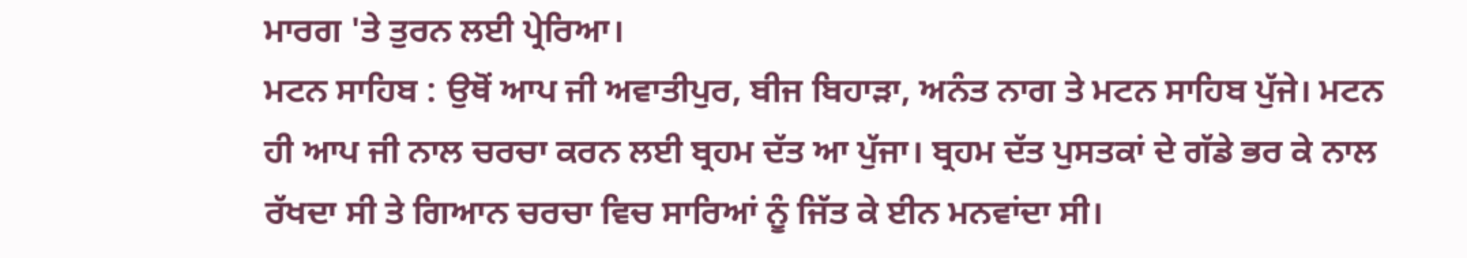ਮਾਰਗ 'ਤੇ ਤੁਰਨ ਲਈ ਪ੍ਰੇਰਿਆ।
ਮਟਨ ਸਾਹਿਬ : ਉਥੋਂ ਆਪ ਜੀ ਅਵਾਤੀਪੁਰ, ਬੀਜ ਬਿਹਾੜਾ, ਅਨੰਤ ਨਾਗ ਤੇ ਮਟਨ ਸਾਹਿਬ ਪੁੱਜੇ। ਮਟਨ ਹੀ ਆਪ ਜੀ ਨਾਲ ਚਰਚਾ ਕਰਨ ਲਈ ਬ੍ਰਹਮ ਦੱਤ ਆ ਪੁੱਜਾ। ਬ੍ਰਹਮ ਦੱਤ ਪੁਸਤਕਾਂ ਦੇ ਗੱਡੇ ਭਰ ਕੇ ਨਾਲ ਰੱਖਦਾ ਸੀ ਤੇ ਗਿਆਨ ਚਰਚਾ ਵਿਚ ਸਾਰਿਆਂ ਨੂੰ ਜਿੱਤ ਕੇ ਈਨ ਮਨਵਾਂਦਾ ਸੀ।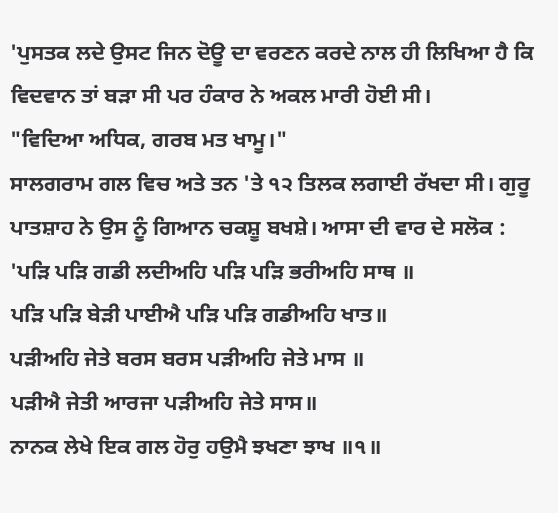'ਪੁਸਤਕ ਲਦੇ ਉਸਟ ਜਿਨ ਦੋਊ ਦਾ ਵਰਣਨ ਕਰਦੇ ਨਾਲ ਹੀ ਲਿਖਿਆ ਹੈ ਕਿ ਵਿਦਵਾਨ ਤਾਂ ਬੜਾ ਸੀ ਪਰ ਹੰਕਾਰ ਨੇ ਅਕਲ ਮਾਰੀ ਹੋਈ ਸੀ।
"ਵਿਦਿਆ ਅਧਿਕ, ਗਰਬ ਮਤ ਖਾਮੂ।"
ਸਾਲਗਰਾਮ ਗਲ ਵਿਚ ਅਤੇ ਤਨ 'ਤੇ ੧੨ ਤਿਲਕ ਲਗਾਈ ਰੱਖਦਾ ਸੀ। ਗੁਰੂ ਪਾਤਸ਼ਾਹ ਨੇ ਉਸ ਨੂੰ ਗਿਆਨ ਚਕਸ਼ੂ ਬਖਸ਼ੇ। ਆਸਾ ਦੀ ਵਾਰ ਦੇ ਸਲੋਕ :
'ਪੜਿ ਪੜਿ ਗਡੀ ਲਦੀਅਹਿ ਪੜਿ ਪੜਿ ਭਰੀਅਹਿ ਸਾਥ ॥
ਪੜਿ ਪੜਿ ਬੇੜੀ ਪਾਈਐ ਪੜਿ ਪੜਿ ਗਡੀਅਹਿ ਖਾਤ॥
ਪੜੀਅਹਿ ਜੇਤੇ ਬਰਸ ਬਰਸ ਪੜੀਅਹਿ ਜੇਤੇ ਮਾਸ ॥
ਪੜੀਐ ਜੇਤੀ ਆਰਜਾ ਪੜੀਅਹਿ ਜੇਤੇ ਸਾਸ॥
ਨਾਨਕ ਲੇਖੇ ਇਕ ਗਲ ਹੋਰੁ ਹਉਮੈ ਝਖਣਾ ਝਾਖ ॥੧॥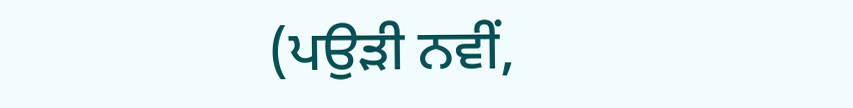(ਪਉੜੀ ਨਵੀਂ,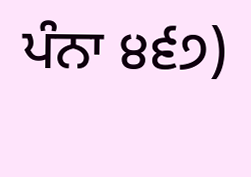ਪੰਨਾ ੪੬੭)